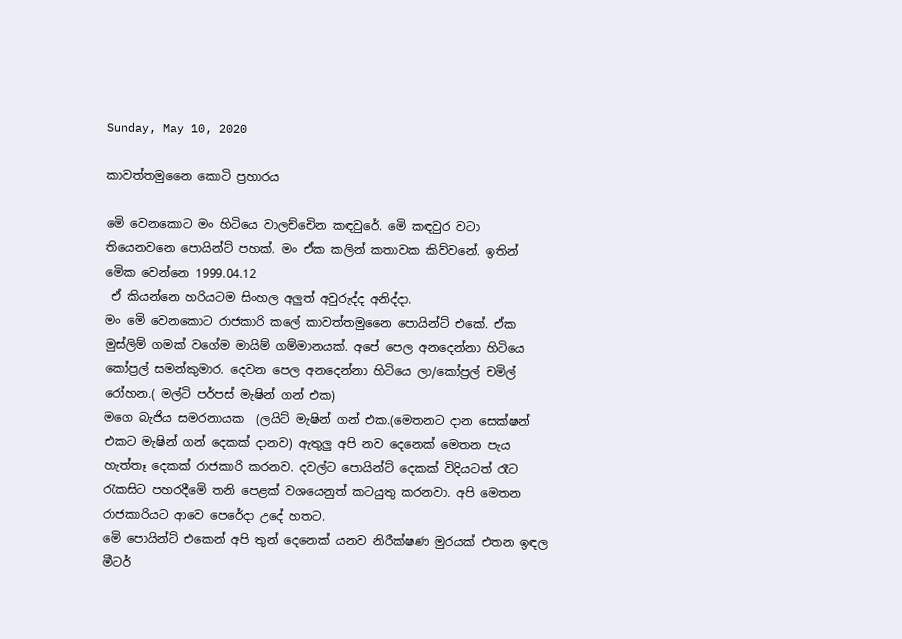Sunday, May 10, 2020

කාවත්තමුනෛ කොටි ප්‍රහාරය

මෙි වෙනකොට මං හිටියෙ වාලච්චෙින කඳවුරේ. මෙි කඳවුර වටා තියෙනවනෙ පොයින්ට් පහක්. මං ඒක කලින් කතාවක කිව්වනේ. ඉතින් මෙික වෙන්නෙ 1999.04.12
 ඒ කියන්නෙ හරියටම සිංහල අලුත් අවුරුද්ද අනිද්දා.
මං මෙි වෙනකොට රාජකාරි කලේ කාවත්තමුනෛ පොයින්ට් එකේ. ඒක මුස්ලිම් ගමක් වගේම මායිම් ගම්මානයක්. අපේ පෙල අනදෙන්නා හිටියෙ කෝප්‍රල් සමන්කුමාර. දෙවන පෙල අනදෙන්නා හිටියෙ ලා/කෝප්‍රල් චමිල් රෝහන.( මල්ටි පර්පස් මැෂින් ගන් එක)
මගෙ බැජිය සමරනායක  (ලයිට් මැෂින් ගන් එක.(මෙතනට දාන සෙක්ෂන් එකට මැෂින් ගන් දෙකක් දානව) ඇතුලු අපි නව දෙනෙක් මෙතන පැය හැත්තෑ දෙකක් රාජකාරි කරනව. දවල්ට පොයින්ට් දෙකක් විදියටත් රෑට රැකසිට පහරදීමෙි තනි පෙළක් වශයෙනුත් කටයුතු කරනවා. අපි මෙතන රාජකාරියට ආවෙ පෙරේදා උදේ හතට.
මෙි පොයින්ට් එකෙන් අපි තුන් දෙනෙක් යනව නිරීක්ෂණ මුරයක් එතන ඉඳල මීටර්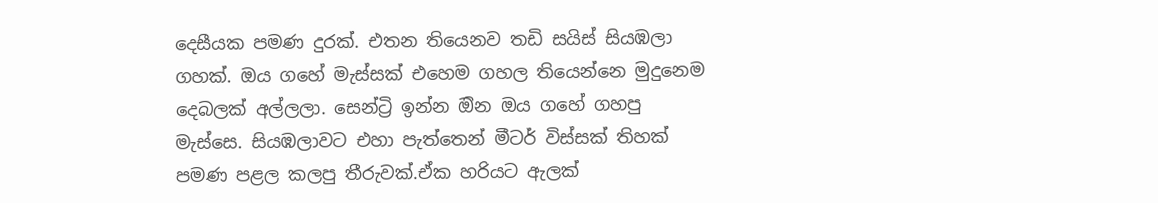දෙසීයක පමණ දුරක්. එතන තියෙනව තඩි සයිස් සියඹලා ගහක්. ඔය ගහේ මැස්සක් එහෙම ගහල තියෙන්නෙ මුදුනෙම දෙබලක් අල්ලලා. සෙන්ට්‍රි ඉන්න ඔින ඔය ගහේ ගහපු මැස්සෙ. සියඹලාවට එහා පැත්තෙන් මීටර් විස්සක් තිහක් පමණ පළල කලපු තීරුවක්.ඒක හරියට ඇලක්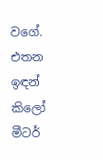වගේ. එතන ඉඳන් කිලෝ මීටර්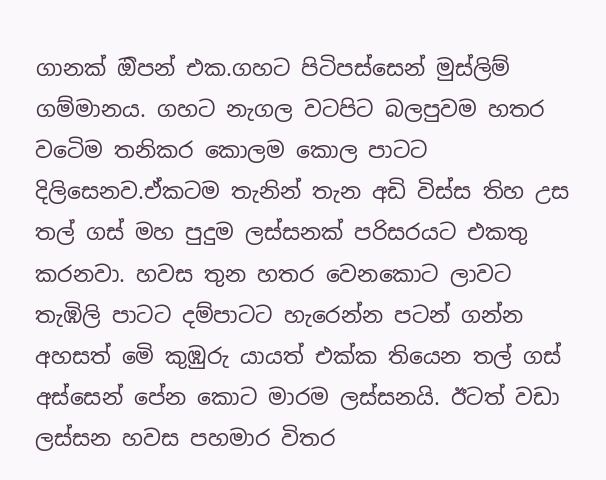ගානක් ඔිපන් එක.ගහට පිටිපස්සෙන් මුස්ලිම් ගම්මානය. ගහට නැගල වටපිට බලපුවම හතර වටෙිම තනිකර කොලම කොල පාටට දිලිසෙනව.ඒකටම තැනින් තැන අඩි විස්ස තිහ උස තල් ගස් මහ පුදුම ලස්සනක් පරිසරයට එකතු කරනවා. හවස තුන හතර වෙනකොට ලාවට තැඹිලි පාටට දම්පාටට හැරෙන්න පටන් ගන්න අහසත් මෙි කුඹුරු යායත් එක්ක තියෙන තල් ගස් අස්සෙන් පේන කොට මාරම ලස්සනයි. ඊටත් වඩා ලස්සන හවස පහමාර විතර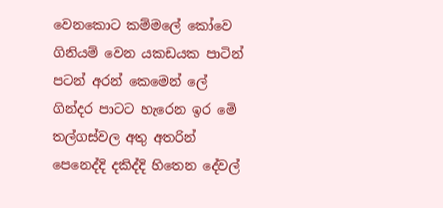වෙනකොට කම්මලේ කෝවෙ ගිනියම් වෙන යකඩයක පාටින් පටන් අරන් කෙමෙන් ලේ ගින්දර පාටට හැරෙන ඉර මෙි තල්ගස්වල අතු අතරින් පෙනෙද්දි දකිද්දි හිතෙන දේවල්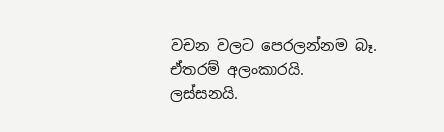වචන වලට පෙරලන්නම බෑ. ඒතරම් අලංකාරයි. ලස්සනයි.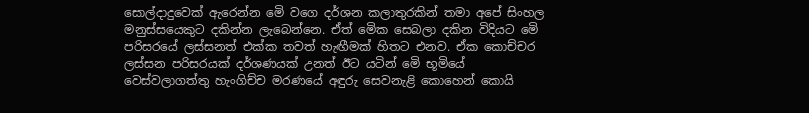සොල්දාදුවෙක් ඇරෙන්න මෙි වගෙ දර්ශන කලාතුරකින් තමා අපේ සිංහල මනුස්සයෙකුට දකින්න ලැබෙන්නෙ. ඒත් මෙික සෙබලා දකින විදියට මෙි පරිසරයේ ලස්සනත් එක්ක තවත් හැඟීමක් හිතට එනව. ඒක කොච්චර ලස්සන පරිසරයක් දර්ශණයක් උනත් ඊට යටින් මෙි භූමියේ වෙස්වලාගත්තු හැංගිච්ච මරණයේ අඳුරු සෙවනැළි කොහෙන් කොයි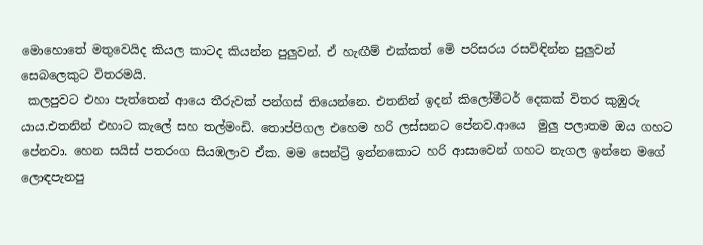මොහොතේ මතුවෙයිද කියල කාටද කියන්න පුලුවන්. ඒ හැඟීම් එක්කත් මෙි පරිසරය රසවිඳින්න පුලුවන් සෙබලෙකුට විතරමයි.
 කලපුවට එහා පැත්තෙන් ආයෙ තීරුවක් පන්ගස් තියෙන්නෙ. එතනින් ඉදන් කිලෝමීටර් දෙකක් විතර කුඹුරු යාය.එතනින් එහාට කැලේ සහ තල්මංඩි. තොප්පිගල එහෙම හරි ලස්සනට පේනව.ආයෙ  මුලු පලාතම ඔය ගහට පේනවා. හෙන සයිස් පතරංග සියඹලාව ඒක. මම සෙන්ට්‍රි ඉන්නකොට හරි ආසාවෙන් ගහට නැගල ඉන්නෙ මගේ ලොඳපැනපු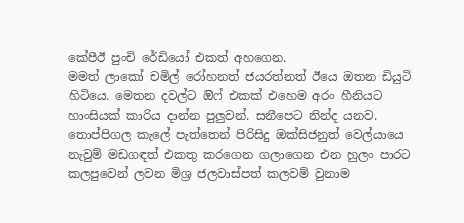කේපීඊ පුංචි රේඩියෝ එකත් අහගෙන.
මමත් ලාකෝ චමිල් රෝහනත් ජයරත්නත් ඊයෙ ඔතන ඩියුටි හිටියෙ. මෙතන දවල්ට ඔිෆ් එකක් එහෙම අරං හීනියට හාංසියක් කාරිය දාන්න පුලුවන්. සනීපෙට නින්ද යනව. තොප්පිගල කැලේ පැත්තෙන් පිරිසිදු ඔක්සිජනුත් වෙල්යායෙ නැවුම් මඩගඳත් එකතු කරගෙන ගලාගෙන එන හුලං පාරට කලපුවෙන් ලවන මිශ්‍ර ජලවාස්පත් කලවම් වුනාම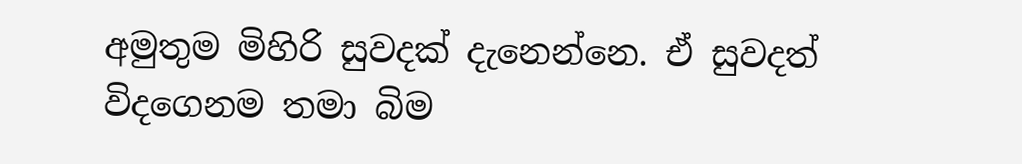අමුතුම මිහිරි සුවදක් දැනෙන්නෙ. ඒ සුවදත් විදගෙනම තමා බිම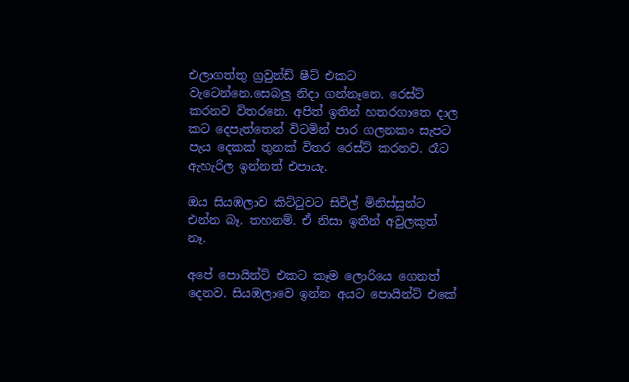එලාගත්තු ග්‍රවුන්ඩ් ෂීට් එකට වැටෙන්නෙ.සෙබලු නිදා ගන්නෑනෙ. රෙස්ට් කරනව විතරනෙ. අපිත් ඉතින් හතරගාතෙ දාල කට දෙපැත්තෙන් විටමින් පාර ගලනකං සැපට පැය දෙකක් තුනක් විතර රෙස්ට් කරනව. රෑට ඇහැරිල ඉන්නත් එපායැ.

ඔය සියඹලාව කිට්ටුවට සිවිල් මිනිස්සුන්ට එන්න බෑ. තහනම්. ඒ නිසා ඉතින් අවුලකුත් නෑ.

අපේ පොයින්ට් එකට කෑම ලොරියෙ ගෙනත් දෙනව. සියඹලාවෙ ඉන්න අයට පොයින්ට් එකේ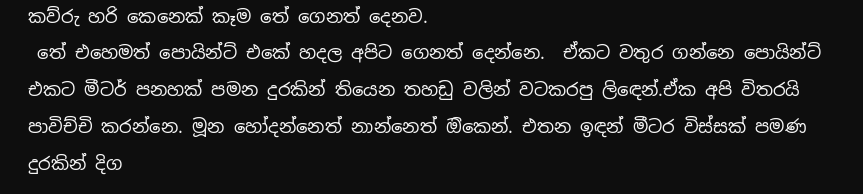කව්රු හරි කෙනෙක් කෑම තේ ගෙනත් දෙනව.
 තේ එහෙමත් පොයින්ට් එකේ හදල අපිට ගෙනත් දෙන්නෙ.  ඒකට වතුර ගන්නෙ පොයින්ට් එකට මීටර් පනහක් පමන දුරකින් තියෙන තහඩු වලින් වටකරපු ලිඳෙන්.ඒක අපි විතරයි පාවිච්චි කරන්නෙ. මූන හෝදන්නෙත් නාන්නෙත් ඔිකෙන්. එතන ඉඳන් මීටර විස්සක් පමණ දුරකින් දිග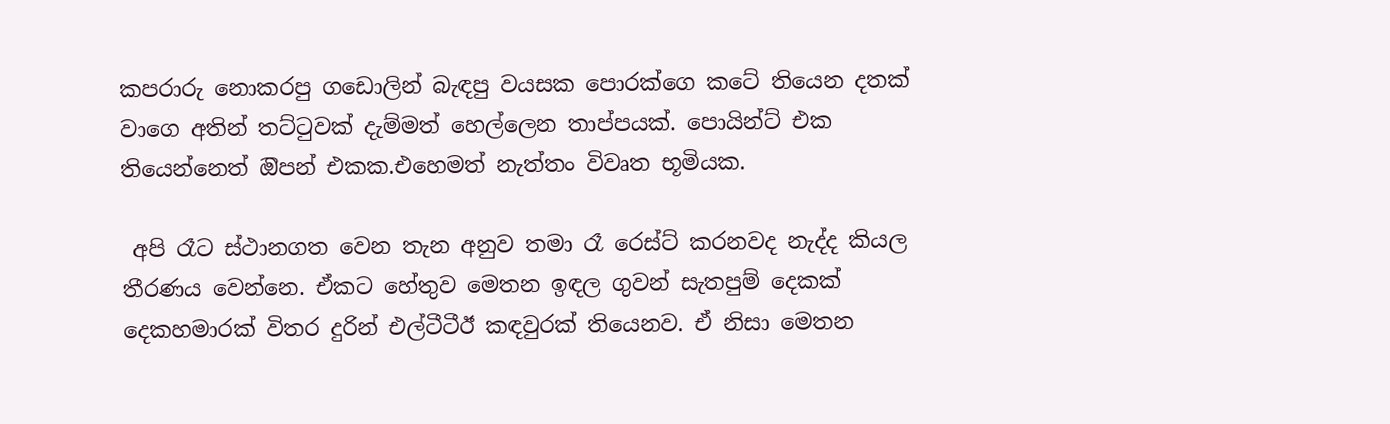කපරාරු නොකරපු ගඩොලින් බැඳපු වයසක පොරක්ගෙ කටේ තියෙන දතක් වාගෙ අතින් තට්ටුවක් දැම්මත් හෙල්ලෙන තාප්පයක්. පොයින්ට් එක තියෙන්නෙත් ඔිපන් එකක.එහෙමත් නැත්තං විවෘත භූමියක.

 අපි රෑට ස්ථානගත වෙන තැන අනුව තමා රෑ රෙස්ට් කරනවද නැද්ද කියල තීරණය වෙන්නෙ. ඒකට හේතුව මෙතන ඉඳල ගුවන් සැතපුම් දෙකක් දෙකහමාරක් විතර දුරින් එල්ටීටීඊ කඳවුරක් තියෙනව. ඒ නිසා මෙතන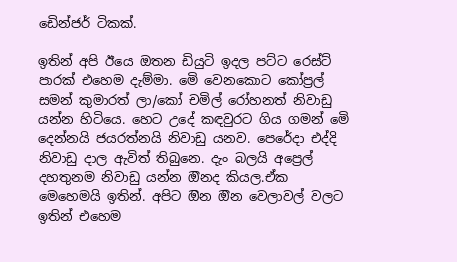ඩෙින්ජර් ටිකක්.

ඉතින් අපි ඊයෙ ඔතන ඩියුටි ඉදල පට්ට රෙස්ට් පාරක් එහෙම දැම්මා. මෙි වෙනකොට කෝප්‍රල් සමන් කුමාරත් ලා/කෝ චමිල් රෝහනත් නිවාඩු යන්න හිටියෙ. හෙට උදේ කඳවුරට ගිය ගමන් මෙි දෙන්නයි ජයරත්නයි නිවාඩු යනව. පෙරේදා එද්දි නිවාඩු දාල ඇවිත් තිබුනෙ. දැං බලයි අප්‍රෙල් දහතුනම නිවාඩු යන්න ඔිනද කියල.ඒක මෙහෙමයි ඉතින්. අපිට ඔින ඔින වෙලාවල් වලට ඉතින් එහෙම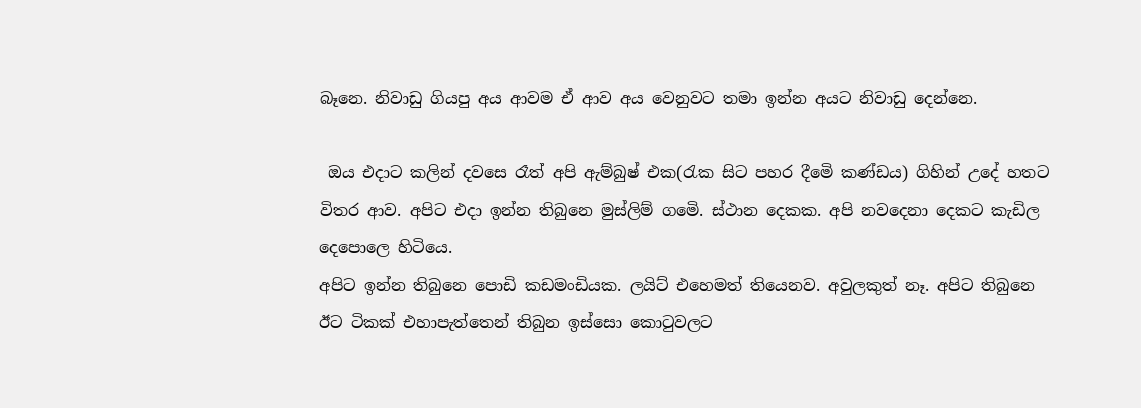බෑනෙ. නිවාඩු ගියපු අය ආවම ඒ ආව අය වෙනුවට තමා ඉන්න අයට නිවාඩු දෙන්නෙ.

 ඔය එදාට කලින් දවසෙ රෑත් අපි ඇම්බුෂ් එක(රැක සිට පහර දීමෙි කණ්ඩය) ගිහින් උදේ හතට විතර ආව. අපිට එදා ඉන්න තිබුනෙ මුස්ලිම් ගමෙි. ස්ථාන දෙකක. අපි නවදෙනා දෙකට කැඩිල දෙපොලෙ හිටියෙ.
අපිට ඉන්න තිබුනෙ පොඩි කඩමංඩියක. ලයිට් එහෙමත් තියෙනව. අවුලකුත් නෑ. අපිට තිබුනෙ ඊට ටිකක් එහාපැත්තෙන් තිබුන ඉස්සො කොටුවලට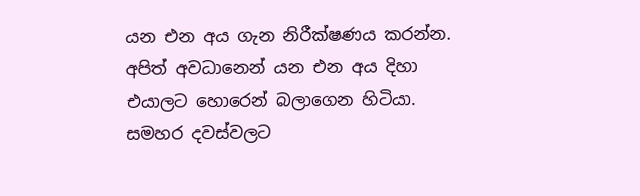යන එන අය ගැන නිරීක්ෂණය කරන්න. අපිත් අවධානෙන් යන එන අය දිහා එයාලට හොරෙන් බලාගෙන හිටියා. සමහර දවස්වලට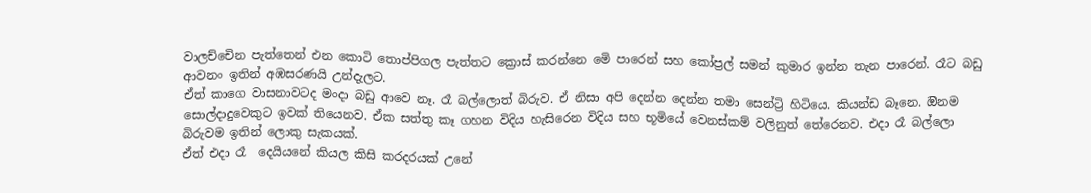වාලච්චෙින පැත්තෙන් එන කොටි තොප්පිගල පැත්තට ක්‍රොස් කරන්නෙ මෙි පාරෙන් සහ කෝප්‍රල් සමන් කුමාර ඉන්න තැන පාරෙන්. රෑට බඩු ආවනං ඉතින් අඹසරණයි උන්දැලට.
ඒත් කාගෙ වාසනාවටද මංදා බඩු ආවෙ නෑ. රෑ බල්ලොත් බිරුව. ඒ නිසා අපි දෙන්න දෙන්න තමා සෙන්ට්‍රි හිටියෙ. කියන්ඩ බෑනෙ. ඔිනම සොල්දාදුවෙකුට ඉවක් තියෙනව. ඒක සත්තු කෑ ගහන විදිය හැසිරෙන විදිය සහ භූමියේ වෙනස්කම් වලිනුත් තේරෙනව. එදා රෑ බල්ලො බිරුවම ඉතින් ලොකු සැකයක්.
ඒත් එදා රෑ  දෙයියනේ කියල කිසි කරදරයක් උනේ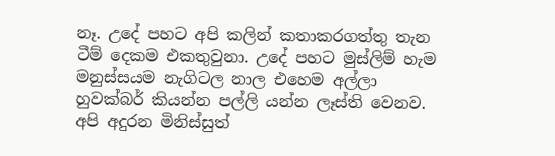නෑ. උදේ පහට අපි කලින් කතාකරගත්තු තැන ටීම් දෙකම එකතුවුනා. උදේ පහට මුස්ලිම් හැම මනුස්සයම නැගිටල නාල එහෙම අල්ලා හුවක්බර් කියන්න පල්ලි යන්න ලෑස්ති වෙනව. අපි අදුරන මිනිස්සුත්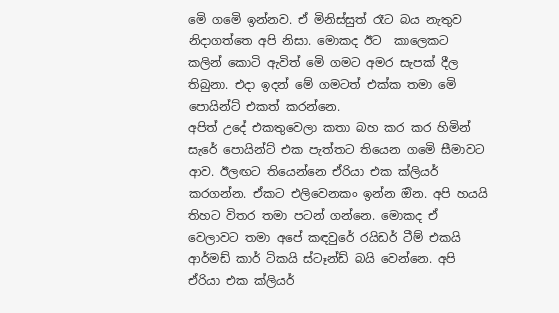මෙි ගමෙි ඉන්නව. ඒ මිනිස්සුත් රෑට බය නැතුව නිදාගත්තෙ අපි නිසා. මොකද ඊට  කාලෙකට කලින් කොටි ඇවිත් මෙි ගමට අමර සැපක් දීල තිබුනා. එදා ඉදන් මේ ගමටත් එක්ක තමා මෙි පොයින්ට් එකත් කරන්නෙ.
අපිත් උදේ එකතුවෙලා කතා බහ කර කර හිමින් සැරේ පොයින්ට් එක පැත්තට තියෙන ගමෙි සීමාවට ආව. ඊලඟට තියෙන්නෙ ඒරියා එක ක්ලියර් කරගන්න. ඒකට එලිවෙනකං ඉන්න ඔින. අපි හයයි තිහට විතර තමා පටන් ගන්නෙ. මොකද ඒ වෙලාවට තමා අපේ කඳවුරේ රයිඩර් ටීම් එකයි ආර්මඩ් කාර් ටිකයි ස්ටෑන්ඩ් බයි වෙන්නෙ. අපි ඒරියා එක ක්ලියර්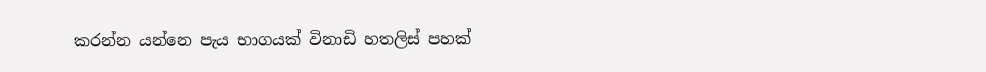කරන්න යන්නෙ පැය භාගයක් විනාඩි හතලිස් පහක්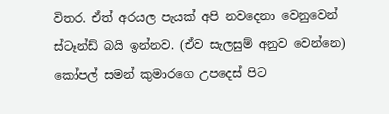විතර. ඒත් අරයල පැයක් අපි නවදෙනා වෙනුවෙන් ස්ටෑන්ඩ් බයි ඉන්නව. (ඒව සැලසුම් අනුව වෙන්නෙ)
කෝපල් සමන් කුමාරගෙ උපදෙස් පිට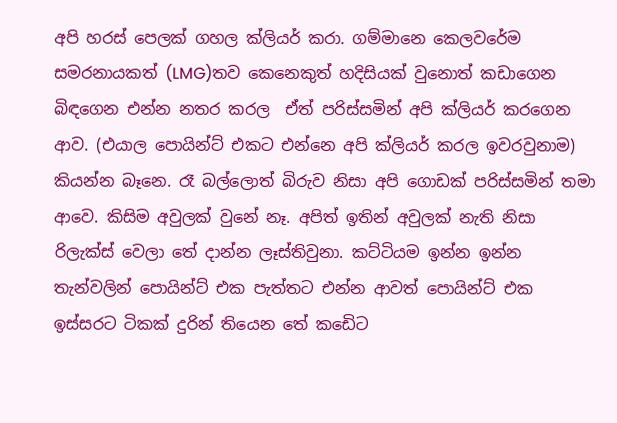අපි හරස් පෙලක් ගහල ක්ලියර් කරා. ගම්මානෙ කෙලවරේම සමරනායකත් (LMG)තව කෙනෙකුත් හදිසියක් වුනොත් කඩාගෙන බිඳගෙන එන්න නතර කරල  ඒත් පරිස්සමින් අපි ක්ලියර් කරගෙන ආව. (එයාල පොයින්ට් එකට එන්නෙ අපි ක්ලියර් කරල ඉවරවුනාම) කියන්න බෑනෙ. රෑ බල්ලොත් බිරුව නිසා අපි ගොඩක් පරිස්සමින් තමා ආවෙ. කිසිම අවුලක් වුනේ නෑ. අපිත් ඉතින් අවුලක් නැති නිසා රිලැක්ස් වෙලා තේ දාන්න ලෑස්තිවුනා. කට්ටියම ඉන්න ඉන්න තැන්වලින් පොයින්ට් එක පැත්තට එන්න ආවත් පොයින්ට් එක ඉස්සරට ටිකක් දුරින් තියෙන තේ කඩෙිට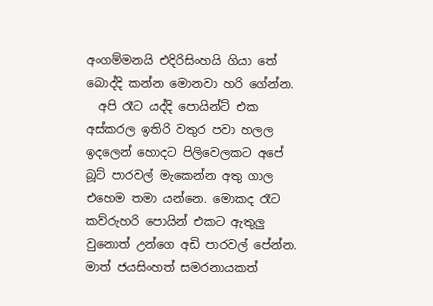අංගම්මනයි එදිරිසිංහයි ගියා තේ බොද්දි කන්න මොනවා හරි ගේන්න.
  අපි රෑට යද්දි පොයින්ට් එක අස්කරල ඉතිරි වතුර පවා හලල ඉදලෙන් හොදට පිලිවෙලකට අපේ බූට් පාරවල් මැකෙන්න අතු ගාල එහෙම තමා යන්නෙ. මොකද රෑට කව්රුහරි පොයින් එකට ඇතුලු වුනොත් උන්ගෙ අඩි පාරවල් පේන්න.
මාත් ජයසිංහත් සමරනායකත්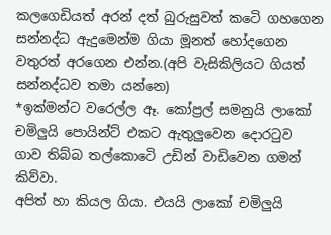කලගෙඩියත් අරන් දත් බුරුසුවත් කටෙි ගහගෙන සන්නද්ධ ඇදුමෙන්ම ගියා මූනත් හෝදගෙන වතුරත් අරගෙන එන්න.(අපි වැසිකිලියට ගියත් සන්නද්ධව තමා යන්නෙ)
*ඉක්මන්ට වරෙල්ල ඈ. කෝප්‍රල් සමනුයි ලාකෝ චමිලුයි පොයින්ට් එකට ඇතුලුවෙන දොරටුව ගාව තිබ්බ තල්කොටෙි උඩින් වාඩිවෙන ගමන් කිව්වා.
අපිත් හා කියල ගියා. එයයි ලාකෝ චමිලුයි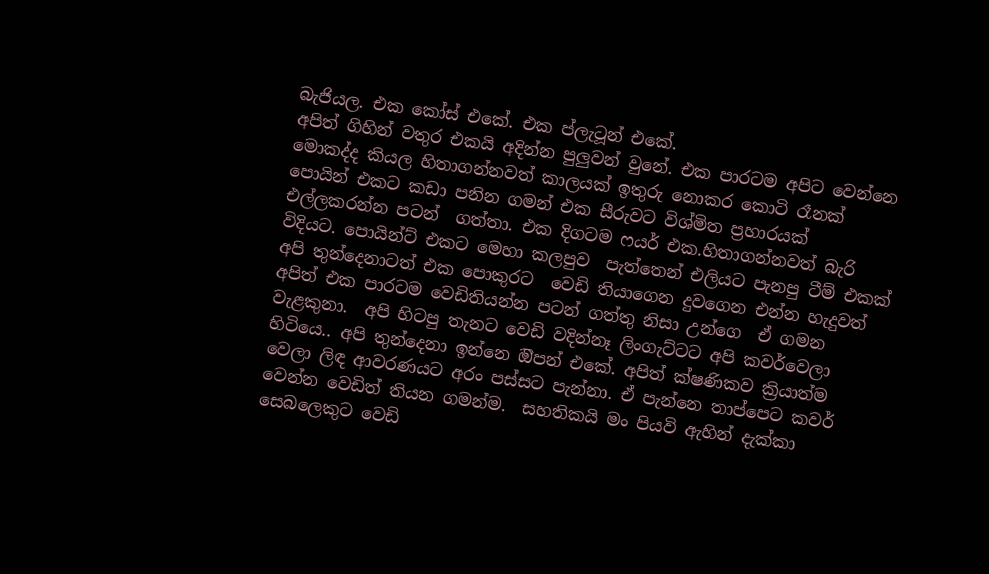බැජියල. එක කෝස් එකේ. එක ප්ලැටූන් එකේ.
අපිත් ගිහින් වතුර එකයි අදින්න පුලුවන් වුනේ. එක පාරටම අපිට වෙන්නෙ මොකද්ද කියල හිතාගන්නවත් කාලයක් ඉතුරු නොකර කොටි රෑනක් පොයින් එකට කඩා පනින ගමන් එක සීරුවට විශ්මිත ප්‍රහාරයක් එල්ලකරන්න පටන්  ගත්තා. එක දිගටම ෆයර් එක.හිතාගන්නවත් බැරි විදියට. පොයින්ට් එකට මෙහා කලපුව  පැත්තෙන් එලියට පැනපු ටීම් එකක් අපි තුන්දෙනාටත් එක පොකුරට  වෙඩි තියාගෙන දුවගෙන එන්න හැදුවත් අපිත් එක පාරටම වෙඩිතියන්න පටන් ගත්තු නිසා උන්ගෙ  ඒ ගමන වැළකුනා.  අපි හිටපු තැනට වෙඩි වදින්නෑ ලිංගැට්ටට අපි කවර්වෙලා හිටියෙ.. අපි තුන්දෙනා ඉන්නෙ ඔිපන් එකේ. අපිත් ක්ෂණිකව ක්‍රියාත්ම වෙලා ලිඳ ආවරණයට අරං පස්සට පැන්නා. ඒ පැන්නෙ තාප්පෙට කවර් වෙන්න වෙඩිත් තියන ගමන්ම.  සහතිකයි මං පියවි ඇහින් දැක්කා සෙබලෙකුට වෙඩි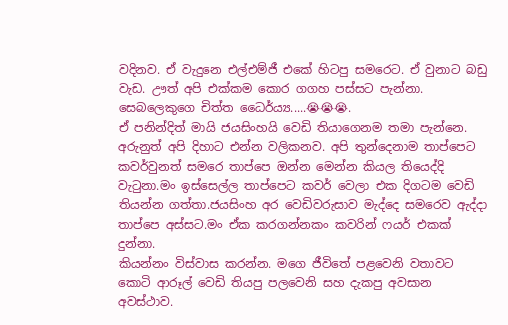වදිනව. ඒ වැදුනෙ එල්එම්ජී එකේ හිටපු සමරෙට. ඒ වුනාට බඩු වැඩ. ඌත් අපි එක්කම කොර ගගහ පස්සට පැන්නා.
සෙබලෙකුගෙ චිත්ත ධෛර්ය්‍ය.....😭😭😭.
ඒ පනින්දිත් මායි ජයසිංහයි වෙඩි තියාගෙනම තමා පැන්නෙ. අරුනුත් අපි දිහාට එන්න වලිකනව. අපි තුන්දෙනාම තාප්පෙට කවර්වුනත් සමරෙ තාප්පෙ ඔන්න මෙන්න කියල තියෙද්දි වැටුනා.මං ඉස්සෙල්ල තාප්පෙට කවර් වෙලා එක දිගටම වෙඩි තියන්න ගත්තා.ජයසිංහ අර වෙඩිවරුසාව මැද්දෙ සමරෙව ඇද්දා තාප්පෙ අස්සට.මං ඒක කරගන්නකං කවරින් ෆයර් එකක් දුන්නා.
කියන්නං විස්වාස කරන්න. මගෙ ජීවිතේ පළවෙනි වතාවට කොටි ආරූල් වෙඩි තියපු පලවෙනි සහ දැකපු අවසාන අවස්ථාව.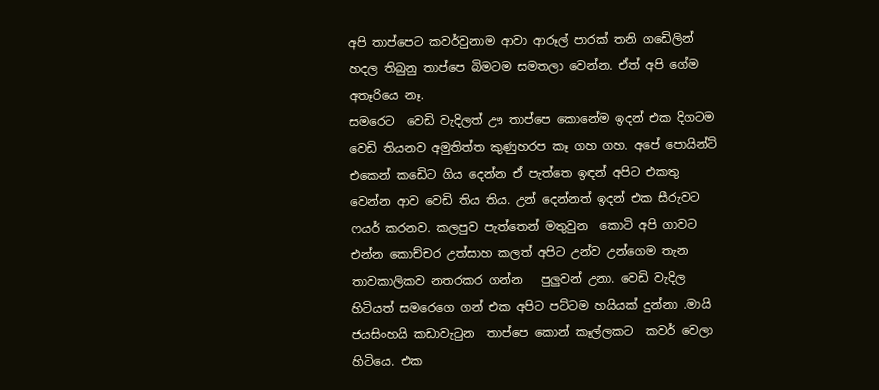අපි තාප්පෙට කවර්වුනාම ආවා ආරූල් පාරක් තනි ගඩෙිලින් හදල තිබුනු තාප්පෙ බිමටම සමතලා වෙන්න. ඒත් අපි ගේම අතෑරියෙ නෑ.
සමරෙට  වෙඩි වැදිලත් ඌ තාප්පෙ කොනේම ඉදන් එක දිගටම වෙඩි තියනව අමුතිත්ත කුණුහරප කෑ ගහ ගහ. අපේ පොයින්ට් එකෙන් කඩෙිට ගිය දෙන්න ඒ පැත්තෙ ඉඳන් අපිට එකතු වෙන්න ආව වෙඩි තිය තිය. උන් දෙන්නත් ඉදන් එක සීරුවට ෆයර් කරනව. කලපුව පැත්තෙන් මතුවුන  කොටි අපි ගාවට එන්න කොච්චර උත්සාහ කලත් අපිට උන්ව උන්ගෙම තැන තාවකාලිකව නතරකර ගන්න   පුලුවන් උනා. වෙඩි වැදිල හිටියත් සමරෙගෙ ගන් එක අපිට පට්ටම හයියක් දුන්නා .මායි ජයසිංහයි කඩාවැටුන  තාප්පෙ කොන් කෑල්ලකට  කවර් වෙලා හිටියෙ. එක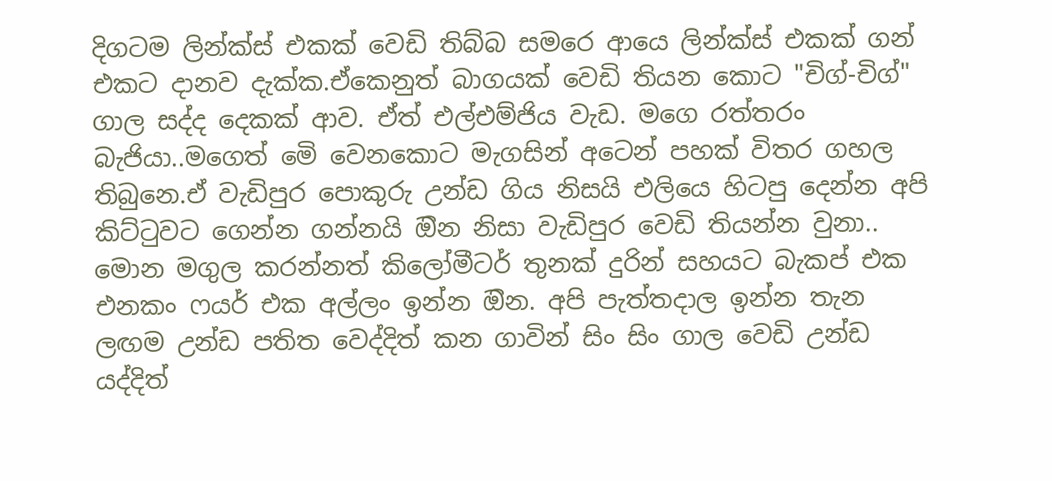දිගටම ලින්ක්ස් එකක් වෙඩි තිබ්බ සමරෙ ආයෙ ලින්ක්ස් එකක් ගන් එකට දානව දැක්ක.ඒකෙනුත් බාගයක් වෙඩි තියන කොට "චිග්-චිග්" ගාල සද්ද දෙකක් ආව. ඒත් එල්එම්ජිය වැඩ. මගෙ රත්තරං බැජියා..මගෙත් මෙි වෙනකොට මැගසින් අටෙන් පහක් විතර ගහල තිබුනෙ.ඒ වැඩිපුර පොකුරු උන්ඩ ගිය නිසයි එලියෙ හිටපු දෙන්න අපි කිට්ටුවට ගෙන්න ගන්නයි ඔින නිසා වැඩිපුර වෙඩි තියන්න වුනා.. මොන මගුල කරන්නත් කිලෝමීටර් තුනක් දුරින් සහයට බැකප් එක එනකං ෆයර් එක අල්ලං ඉන්න ඔින. අපි පැත්තදාල ඉන්න තැන ලඟම උන්ඩ පතිත වෙද්දිත් කන ගාවින් සිං සිං ගාල වෙඩි උන්ඩ යද්දිත්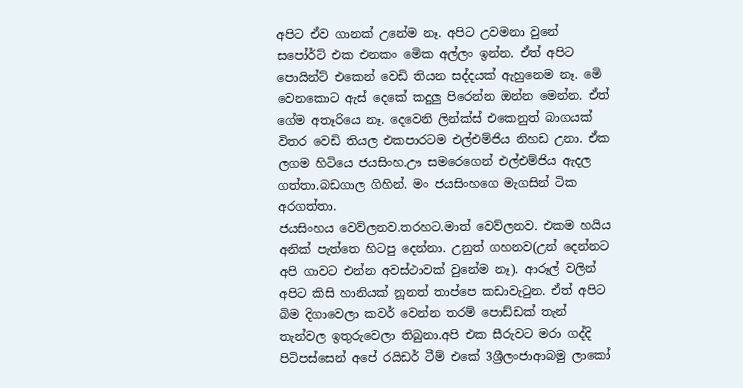අපිට ඒව ගානක් උනේම නෑ. අපිට උවමනා වුනේ සපෝර්ට් එක එනකං මෙික අල්ලං ඉන්න. ඒත් අපිට පොයින්ට් එකෙන් වෙඩි තියන සද්දයක් ඇහුනෙම නෑ. මෙි වෙනකොට ඇස් දෙකේ කදුලු පිරෙන්න ඔන්න මෙන්න. ඒත් ගේම අතෑරියෙ නෑ. දෙවෙනි ලින්ක්ස් එකෙනුත් බාගයක් විතර වෙඩි තියල එකපාරටම එල්එම්ජිය නිහඩ උනා. ඒක ලගම හිටියෙ ජයසිංහ.ඌ සමරෙගෙන් එල්එම්ජිය ඇදල ගත්තා.බඩගාල ගිහින්. මං ජයසිංහගෙ මැගසින් ටික අරගත්තා.
ජයසිංහය වෙව්ලනව.තරහට.මාත් වෙව්ලනව. එකම හයිය අනික් පැත්තෙ හිටපු දෙන්නා. උනුත් ගහනව(උන් දෙන්නට අපි ගාවට එන්න අවස්ථාවක් වුනේම නෑ). ආරූල් වලින් අපිට කිසි හානියක් නූනත් තාප්පෙ කඩාවැටුන. ඒත් අපිට බිම දිගාවෙලා කවර් වෙන්න තරම් පොඩ්ඩක් තැන් තැන්වල ඉතුරුවෙලා තිබුනා.අපි එක සීරුවට මරා ගද්දි පිටිපස්සෙන් අපේ රයිඩර් ටීම් එකේ 3ශ්‍රීලංජාආබමු ලාකෝ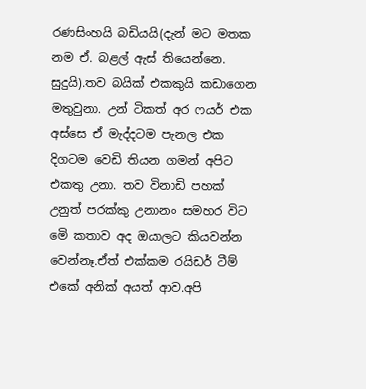රණසිංහයි බඩියයි(දැන් මට මතක නම ඒ. බළල් ඇස් තියෙන්නෙ. සුදුයි).තව බයික් එකකුයි කඩාගෙන මතුවුනා. උන් ටිකත් අර ෆයර් එක අස්සෙ ඒ මැද්දටම පැනල එක දිගටම වෙඩි තියන ගමන් අපිට එකතු උනා. තව විනාඩි පහක් උනුත් පරක්කු උනානං සමහර විට මෙි කතාව අද ඔයාලට කියවන්න වෙන්නෑ.ඒත් එක්කම රයිඩර් ටීම් එකේ අනික් අයත් ආව.අපි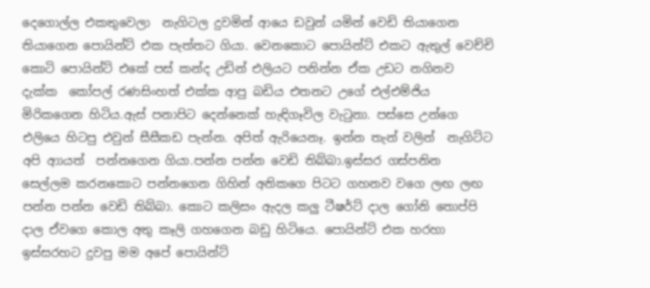දෙගොල්ල එකතුවෙලා  නැගිටල දුවමින් ආයෙ ඩවුන් යමින් වෙඩි තියාගෙන තියාගෙන පොයින්ට් එක පැත්තට ගියා. වෙනකොට පොයින්ට් එකට ඇතුල් වෙච්චි කොටි පොයින්ට් එකේ පස් කන්ද උඩින් එලියට පනින්න ඒක උඩට නගිනව දැක්ක  කෝපල් රණසිංහත් එක්ක ආපු බඩිය එතනට උගේ එල්එම්ජිය මිරිකගෙන හිටිය.ඇස් පනාපිට දෙන්නෙක් හැඳිගෑවිල වැටුනා. පස්සෙ උන්ගෙ එලියෙ හිටපු එවුන් සීසීකඩ පැන්න. අපිත් ඇරියෙනෑ. ඉන්න තැන් වලින්  නැගිට්ට අපි ආායත්  පන්නගෙන ගියා.පන්න පන්න වෙඩි තිබ්බා.ඉස්සර ගස්පනින සෙල්ලම කරනකොට පන්නගෙන ගිහින් අනිකගෙ පිටට ගහනව වගෙ ලඟ ලඟ පන්න පන්න වෙඩි තිබ්බා. කොට කලිසං ඇදල කලු ටීෂර්ට් දාල ගෝනි තොප්පි දාල ඒවගෙ කොල අතු කෑලි ගහගෙන බඩු හිටියෙ. පොයින්ට් එක හරහා ඉස්සරහට දුවපු මම අපේ පොයින්ට්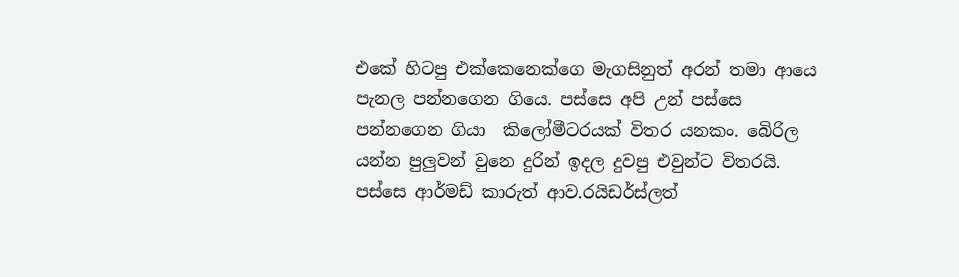එකේ හිටපු එක්කෙනෙක්ගෙ මැගසිනුත් අරන් තමා ආයෙ පැනල පන්නගෙන ගියෙ. පස්සෙ අපි උන් පස්සෙ පන්නගෙන ගියා  කිලෝමීටරයක් විතර යනකං. බෙිරිල යන්න පුලුවන් වුනෙ දුරින් ඉදල දුවපු එවුන්ට විතරයි.
පස්සෙ ආර්මඩ් කාරුත් ආව.රයිඩර්ස්ලත්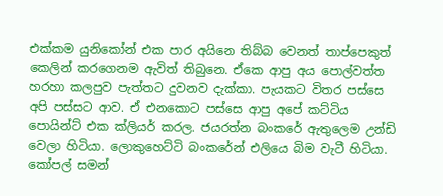එක්කම යුනිකෝන් එක පාර අයිනෙ තිබ්බ වෙනත් තාප්පෙකුත් කෙලින් කරගෙනම ඇවිත් තිබුනෙ. ඒකෙ ආපු අය පොල්වත්ත හරහා කලපුව පැත්තට දුවනව දැක්කා. පැයකට විතර පස්සෙ අපි පස්සට ආව. ඒ එනකොට පස්සෙ ආපු අපේ කට්ටිය පොයින්ට් එක ක්ලියර් කරල. ජයරත්න බංකරේ ඇතුලෙම උන්ඩි වෙලා හිටියා. ලොකුහෙට්ටි බංකරේන් එලියෙ බිම වැටී හිටියා. කෝපල් සමන්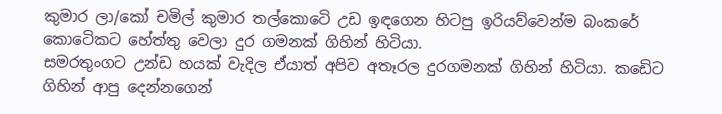කුමාර ලා/කෝ චමිල් කුමාර තල්කොටෙි උඩ ඉඳගෙන හිටපු ඉරියව්වෙන්ම බංකරේ කොටෙිකට හේත්තු වෙලා දුර ගමනක් ගිහින් හිටියා.
සමරතුංගට උන්ඩ හයක් වැදිල ඒයාත් අපිව අතෑරල දුරගමනක් ගිහින් හිටියා. කඩෙිට ගිහින් ආපු දෙන්නගෙන්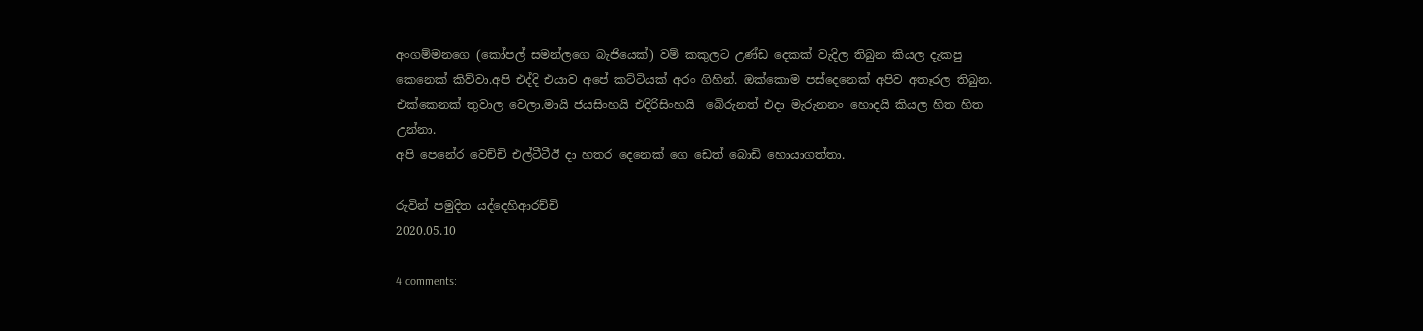අංගම්මනගෙ (කෝපල් සමන්ලගෙ බැජියෙක්) වම් කකුලට උණ්ඩ දෙකක් වැදිල තිබුන කියල දැකපු කෙනෙක් කිව්වා.අපි එද්දි එයාව අපේ කට්ටියක් අරං ගිහින්. ඔක්කොම පස්දෙනෙක් අපිව අතෑරල තිබුන. එක්කෙනක් තුවාල වෙලා.මායි ජයසිංහයි එදිරිසිංහයි  බෙිරුනත් එදා මැරුනනං හොදයි කියල හිත හිත උන්නා.
අපි පෙනේර වෙච්චි එල්ටීටීඊ දා හතර දෙනෙක් ගෙ ඩෙත් බොඩි හොයාගත්තා.

රුවින් පමුදිත යද්දෙහිආරච්චි
2020.05.10

4 comments: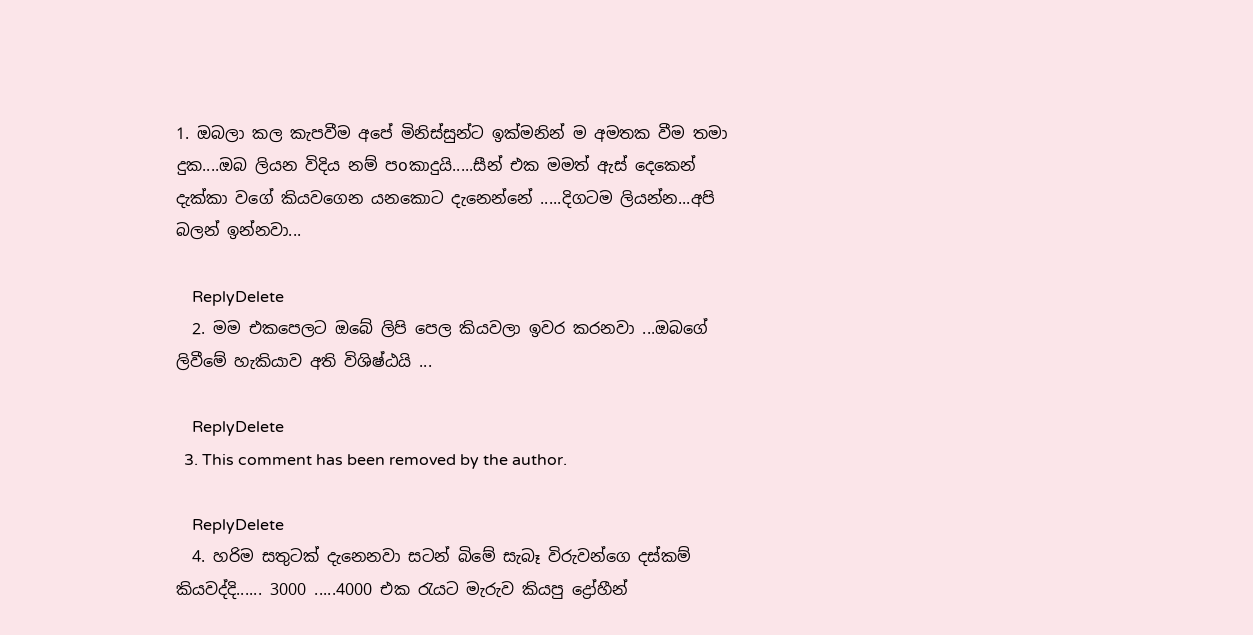1. ඔබලා කල කැපවීම අපේ මිනිස්සුන්ට ඉක්මනින් ම අමතක වීම තමා දුක....ඔබ ලියන විදිය නම් පoකාදුයි.....සීන් එක මමත් ඇස් දෙකෙන් දැක්කා වගේ කියවගෙන යනකොට දැනෙන්නේ .....දිගටම ලියන්න...අපි බලන් ඉන්නවා...

    ReplyDelete
  2. මම එකපෙලට ඔබේ ලිපි පෙල කියවලා ඉවර කරනවා ...ඔබගේ ලිවීමේ හැකියාව අති විශිෂ්ඨයි ...

    ReplyDelete
  3. This comment has been removed by the author.

    ReplyDelete
  4. හරිම සතුටක් දැනෙනවා සටන් බිමේ සැබෑ විරුවන්ගෙ දස්කම් කියවද්දි...... 3000 .....4000 එක රැයට මැරුව කියපු ද්‍රෝහීන්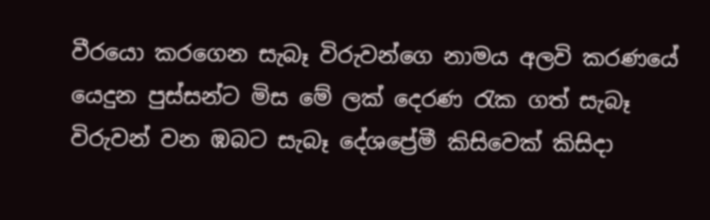වීරයො කරගෙන සැබෑ විරුවන්ගෙ නාමය අලවි කරණයේ යෙදුන පුස්සන්ට මිස මේ ලක් දෙරණ රැක ගත් සැබෑ විරුවන් වන ඹබට සැබෑ දේශප්‍රේමී කිසිවෙක් කිසිදා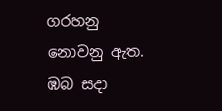ගරහනු නොවනු ඇත. ඹබ සදා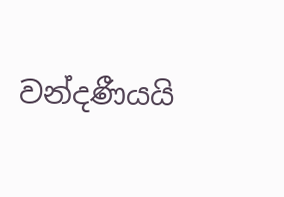වන්දණීයයි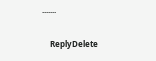.......

    ReplyDelete